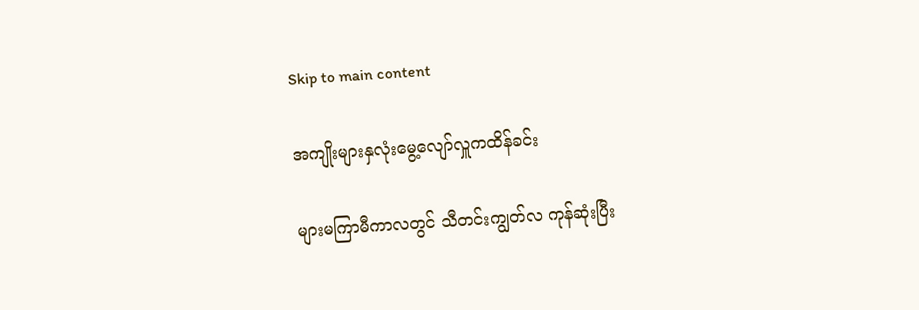Skip to main content

အကျိုးများနှလုံးမွေ့လျော်လှူကထိန်ခင်း

များမကြာမီကာလတွင် သီတင်းကျွတ်လ ကုန်ဆုံးပြီး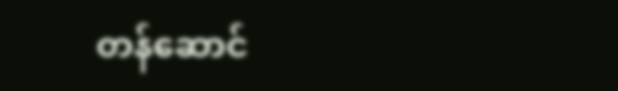တန်ဆောင်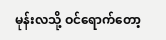မုန်းလသို့ ဝင်ရောက်တော့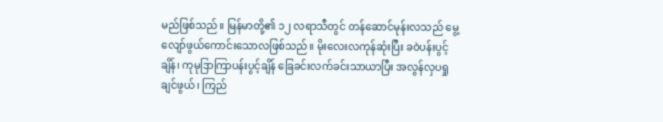မည်ဖြစ်သည်။ မြန်မာတို့၏ ၁၂ လရာသီတွင် တန်ဆောင်မုန်းလသည် မွေ့လျော်ဖွယ်ကောင်းသောလဖြစ်သည်။ မိုးလေးလကုန်ဆုံးပြီး ခဝဲပန်းပွင့်ချိန်၊ ကုမုဒြာကြာပန်းပွင့်ချိန် ခြေခင်းလက်ခင်းသာယာပြီး အလွန်လှပရှုချင်ဖွယ်၊ ကြည်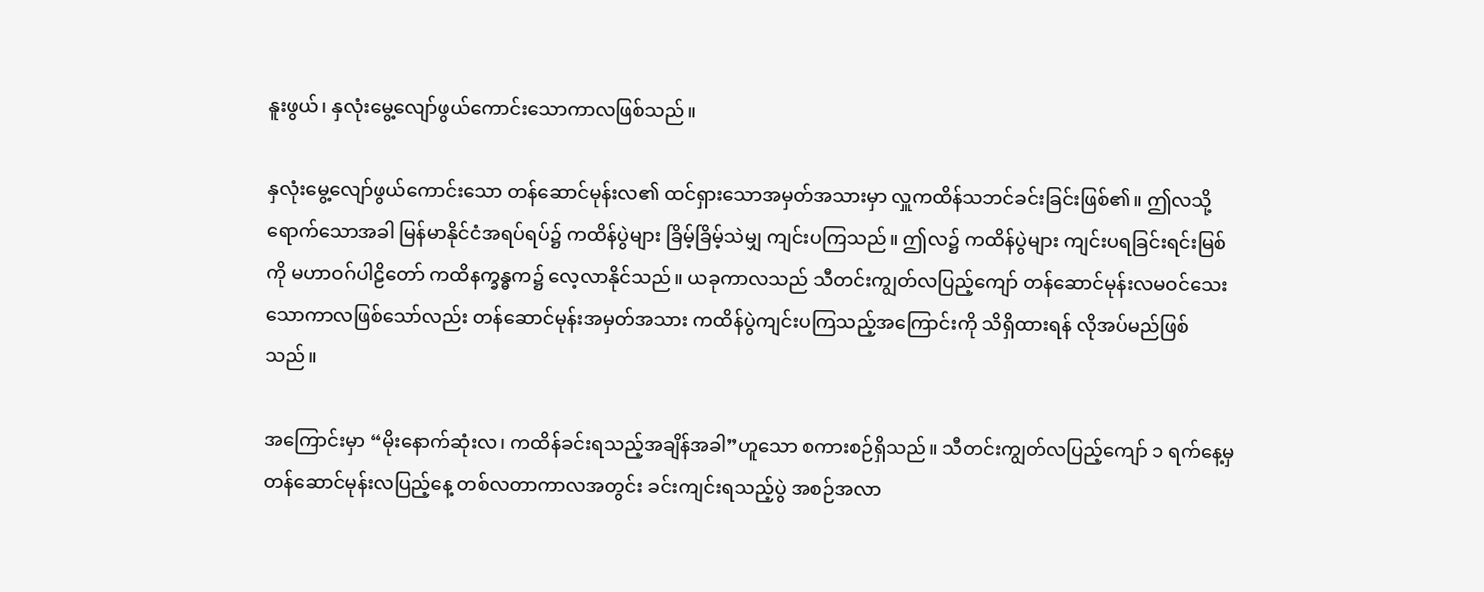နူးဖွယ်၊ နှလုံးမွေ့လျော်ဖွယ်ကောင်းသောကာလဖြစ်သည်။

နှလုံးမွေ့လျော်ဖွယ်ကောင်းသော တန်ဆောင်မုန်းလ၏ ထင်ရှားသောအမှတ်အသားမှာ လှူကထိန်သဘင်ခင်းခြင်းဖြစ်၏။ ဤလသို့ရောက်သောအခါ မြန်မာနိုင်ငံအရပ်ရပ်၌ ကထိန်ပွဲများ ခြိမ့်ခြိမ့်သဲမျှ ကျင်းပကြသည်။ ဤလ၌ ကထိန်ပွဲများ ကျင်းပရခြင်းရင်းမြစ်ကို မဟာဝဂ်ပါဠိတော် ကထိနက္ခန္ဓက၌ လေ့လာနိုင်သည်။ ယခုကာလသည် သီတင်းကျွတ်လပြည့်ကျော် တန်ဆောင်မုန်းလမဝင်သေးသောကာလဖြစ်သော်လည်း တန်ဆောင်မုန်းအမှတ်အသား ကထိန်ပွဲကျင်းပကြသည့်အကြောင်းကို သိရှိထားရန် လိုအပ်မည်ဖြစ်သည်။

အကြောင်းမှာ “မိုးနောက်ဆုံးလ၊ ကထိန်ခင်းရသည့်အချိန်အခါ”ဟူသော စကားစဉ်ရှိသည်။ သီတင်းကျွတ်လပြည့်ကျော် ၁ ရက်နေ့မှ တန်ဆောင်မုန်းလပြည့်နေ့ တစ်လတာကာလအတွင်း ခင်းကျင်းရသည့်ပွဲ အစဉ်အလာ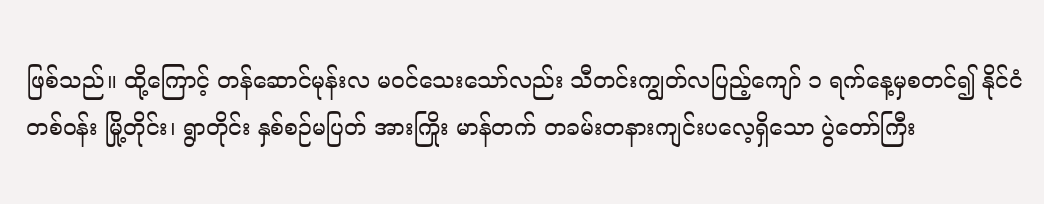ဖြစ်သည်။ ထို့ကြောင့် တန်ဆောင်မုန်းလ မဝင်သေးသော်လည်း သီတင်းကျွတ်လပြည့်ကျော် ၁ ရက်နေ့မှစတင်၍ နိုင်ငံတစ်ဝန်း မြို့တိုင်း၊ ရွာတိုင်း နှစ်စဉ်မပြတ် အားကြိုး မာန်တက် တခမ်းတနားကျင်းပလေ့ရှိသော ပွဲတော်ကြီး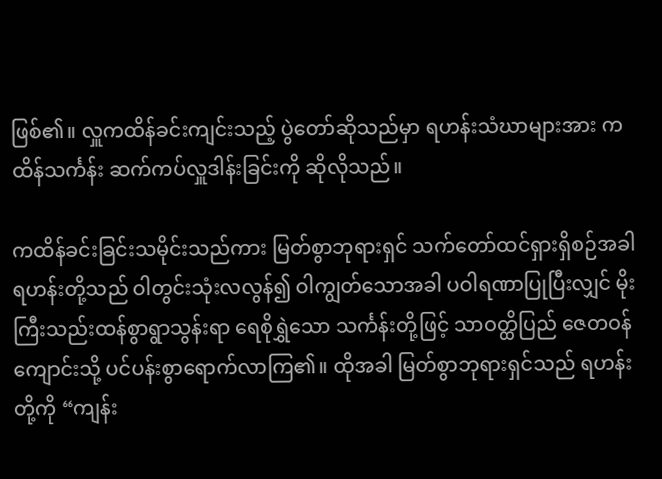ဖြစ်၏။ လှူကထိန်ခင်းကျင်းသည့် ပွဲတော်ဆိုသည်မှာ ရဟန်းသံဃာများအား ကထိန်သင်္ကန်း ဆက်ကပ်လှူဒါန်းခြင်းကို ဆိုလိုသည်။

ကထိန်ခင်းခြင်းသမိုင်းသည်ကား မြတ်စွာဘုရားရှင် သက်တော်ထင်ရှားရှိစဉ်အခါ ရဟန်းတို့သည် ဝါတွင်းသုံးလလွန်၍ ဝါကျွတ်သောအခါ ပဝါရဏာပြုပြီးလျှင် မိုးကြီးသည်းထန်စွာရွာသွန်းရာ ရေစိုရွှဲသော သင်္ကန်းတို့ဖြင့် သာဝတ္ထိပြည် ဇေတဝန်ကျောင်းသို့ ပင်ပန်းစွာရောက်လာကြ၏။ ထိုအခါ မြတ်စွာဘုရားရှင်သည် ရဟန်းတို့ကို “ကျန်း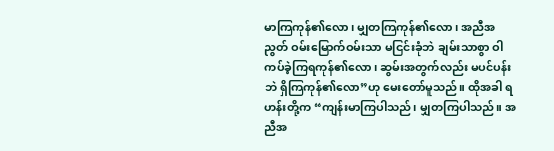မာကြကုန်၏လော၊ မျှတကြကုန်၏လော၊ အညီအညွတ် ဝမ်းမြောက်ဝမ်းသာ မငြင်းခုံဘဲ ချမ်းသာစွာ ဝါကပ်ခဲ့ကြရကုန်၏လော၊ ဆွမ်းအတွက်လည်း မပင်ပန်းဘဲ ရှိကြကုန်၏လော”ဟု မေးတော်မူသည်။ ထိုအခါ ရဟန်းတို့က “ကျန်းမာကြပါသည်၊ မျှတကြပါသည်။ အညီအ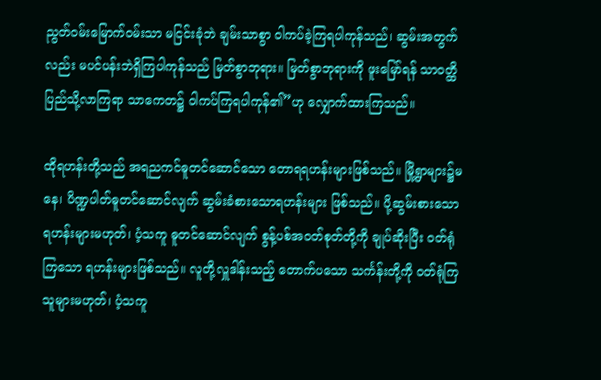ညွတ်ဝမ်းမြောက်ဝမ်းသာ မငြင်းခုံဘဲ ချမ်းသာစွာ ဝါကပ်ခဲ့ကြရပါကုန်သည်၊ ဆွမ်းအတွက်လည်း မပင်ပန်းဘဲရှိကြပါကုန်သည် မြတ်စွာဘုရား။ မြတ်စွာဘုရားကို ဖူးမြော်ရန် သာဝတ္ထိပြည်သို့လာကြရာ သာကေတ၌ ဝါကပ်ကြရပါကုန်၏”ဟု လျှောက်ထားကြသည်။

ထိုရဟန်းတို့သည် အရညကင်ဓူတင်ဆောင်သော တောရရဟန်းများဖြစ်သည်။ မြို့ရွာများ၌မနေ၊ ပိဏ္ဍပါတ်ဓူတင်ဆောင်လျက် ဆွမ်းခံစားသောရဟန်းများ ဖြစ်သည်။ ပို့ဆွမ်းစားသော ရဟန်းများမဟုတ်၊ ပံ့သကူ ဓူတင်ဆောင်လျက် စွန့်ပစ်အဝတ်စုတ်တို့ကို ချုပ်ဆိုးပြီး ဝတ်ရုံကြသော ရဟန်းများဖြစ်သည်။ လူတို့လှူဒါန်းသည့် တောက်ပသော သင်္ကန်းတို့ကို ဝတ်ရုံကြသူများမဟုတ်၊ ပံ့သကူ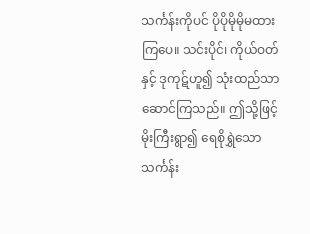သင်္ကန်းကိုပင် ပိုပိုမိုမိုမထားကြပေ။ သင်းပိုင်၊ ကိုယ်ဝတ်နှင့် ဒုကုဋ်ဟူ၍ သုံးထည်သာဆောင်ကြသည်။ ဤသို့ဖြင့် မိုးကြီးရွာ၍ ရေစိုရွှဲသောသင်္ကန်း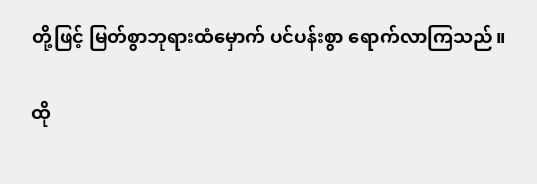တို့ဖြင့် မြတ်စွာဘုရားထံမှောက် ပင်ပန်းစွာ ရောက်လာကြသည်။

ထို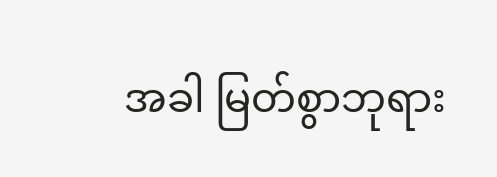အခါ မြတ်စွာဘုရား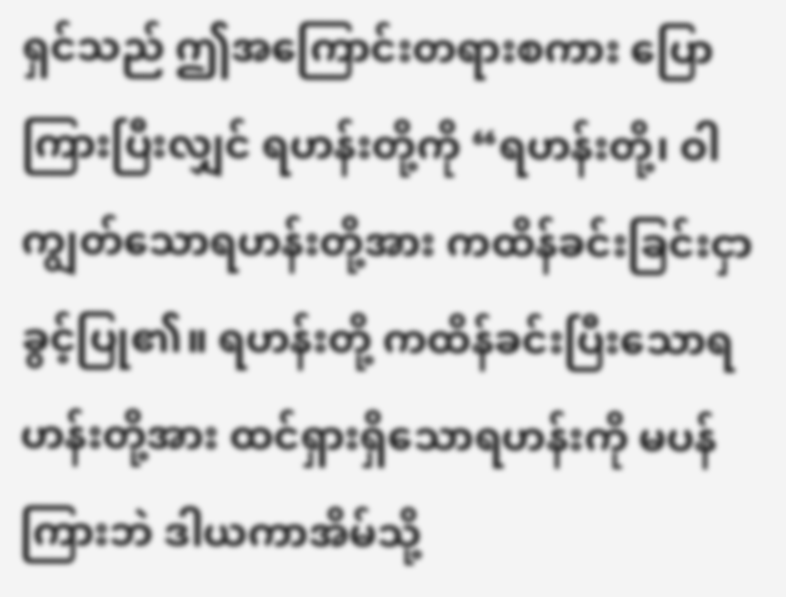ရှင်သည် ဤအကြောင်းတရားစကား ပြောကြားပြီးလျှင် ရဟန်းတို့ကို “ရဟန်းတို့၊ ဝါကျွတ်သောရဟန်းတို့အား ကထိန်ခင်းခြင်းငှာ ခွင့်ပြု၏။ ရဟန်းတို့ ကထိန်ခင်းပြီးသောရဟန်းတို့အား ထင်ရှားရှိသောရဟန်းကို မပန်ကြားဘဲ ဒါယကာအိမ်သို့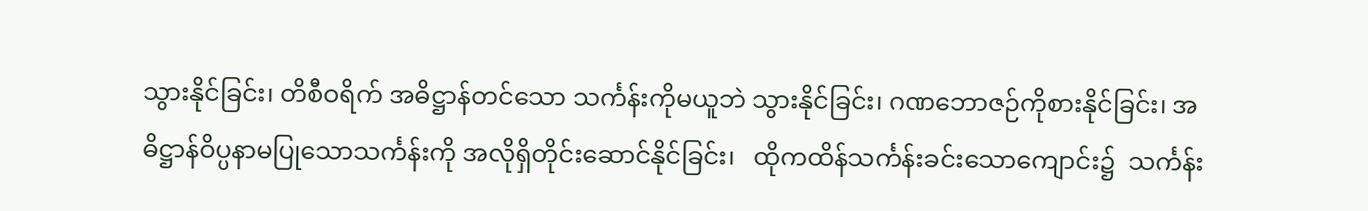သွားနိုင်ခြင်း၊ တိစီဝရိက် အဓိဋ္ဌာန်တင်သော သင်္ကန်းကိုမယူဘဲ သွားနိုင်ခြင်း၊ ဂဏဘောဇဉ်ကိုစားနိုင်ခြင်း၊ အဓိဋ္ဌာန်ဝိပ္ပနာမပြုသောသင်္ကန်းကို အလိုရှိတိုင်းဆောင်နိုင်ခြင်း၊   ထိုကထိန်သင်္ကန်းခင်းသောကျောင်း၌  သင်္ကန်း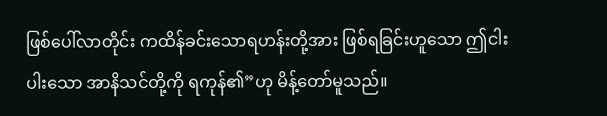ဖြစ်ပေါ်လာတိုင်း ကထိန်ခင်းသောရဟန်းတို့အား ဖြစ်ရခြင်းဟူသော ဤငါးပါးသော အာနိသင်တို့ကို ရကုန်၏”ဟု မိန့်တော်မူသည်။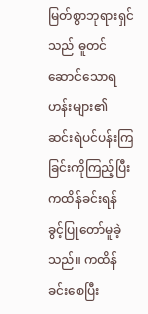မြတ်စွာဘုရားရှင်သည် ဓူတင်ဆောင်သောရဟန်းများ၏ ဆင်းရဲပင်ပန်းကြခြင်းကိုကြည့်ပြီး ကထိန်ခင်းရန် ခွင့်ပြုတော်မူခဲ့သည်။ ကထိန်ခင်းစေပြီး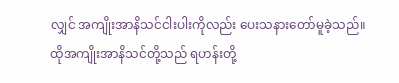လျှင် အကျိုးအာနိသင်ငါးပါးကိုလည်း ပေးသနားတော်မူခဲ့သည်။ ထိုအကျိုးအာနိသင်တို့သည် ရဟန်းတို့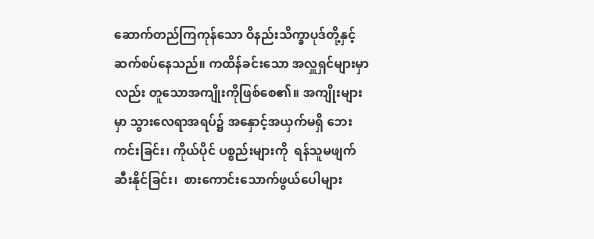ဆောက်တည်ကြကုန်သော ဝိနည်းသိက္ခာပုဒ်တို့နှင့်ဆက်စပ်နေသည်။ ကထိန်ခင်းသော အလှူရှင်များမှာလည်း တူသောအကျိုးကိုဖြစ်စေ၏။ အကျိုးများမှာ သွားလေရာအရပ်၌ အနှောင့်အယှက်မရှိ ဘေးကင်းခြင်း၊ ကိုယ်ပိုင် ပစ္စည်းများကို  ရန်သူမဖျက်ဆီးနိုင်ခြင်း၊  စားကောင်းသောက်ဖွယ်ပေါများ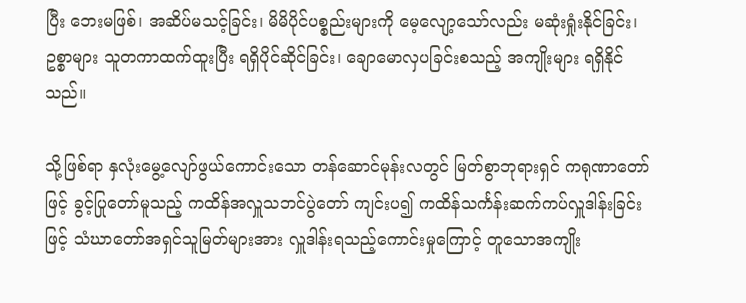ပြီး ဘေးမဖြစ်၊ အဆိပ်မသင့်ခြင်း၊ မိမိပိုင်ပစ္စည်းများကို မေ့လျော့သော်လည်း မဆုံးရှုံးနိုင်ခြင်း၊ ဥစ္စာများ သူတကာထက်ထူးပြီး ရရှိပိုင်ဆိုင်ခြင်း၊ ချောမောလှပခြင်းစသည့် အကျိုးများ ရရှိနိုင်သည်။

သို့ဖြစ်ရာ နှလုံးမွေ့လျော်ဖွယ်ကောင်းသော တန်ဆောင်မုန်းလတွင် မြတ်စွာဘုရားရှင် ကရုဏာတော်ဖြင့် ခွင့်ပြုတော်မူသည့် ကထိန်အလှူသဘင်ပွဲတော် ကျင်းပ၍ ကထိန်သင်္ကန်းဆက်ကပ်လှူဒါန်းခြင်းဖြင့် သံဃာတော်အရှင်သူမြတ်များအား လှူဒါန်းရသည့်ကောင်းမှုကြောင့် တူသောအကျိုး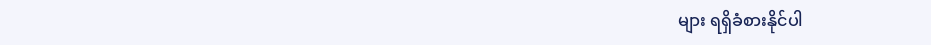များ ရရှိခံစားနိုင်ပါ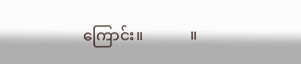ကြောင်း။            ။